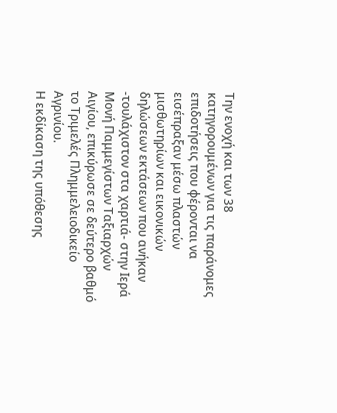Την ενοχή και των 38 κατηγορουμένων για τις παράνομες επιδοτήσεις που φέρονται να εισέπραξαν μέσω πλαστών μισθωτηρίων και εικονικών δηλώσεων εκτάσεων που ανήκαν -τουλάχιστον στα χαρτιά- στην Ιερά Μονή Παμμεγίστων Ταξιαρχών Αιγίου, επικύρωσε σε δεύτερο βαθμό το Τριμελές Πλημμελειοδικείο Αγρινίου.
Η εκδίκαση της υπόθεσης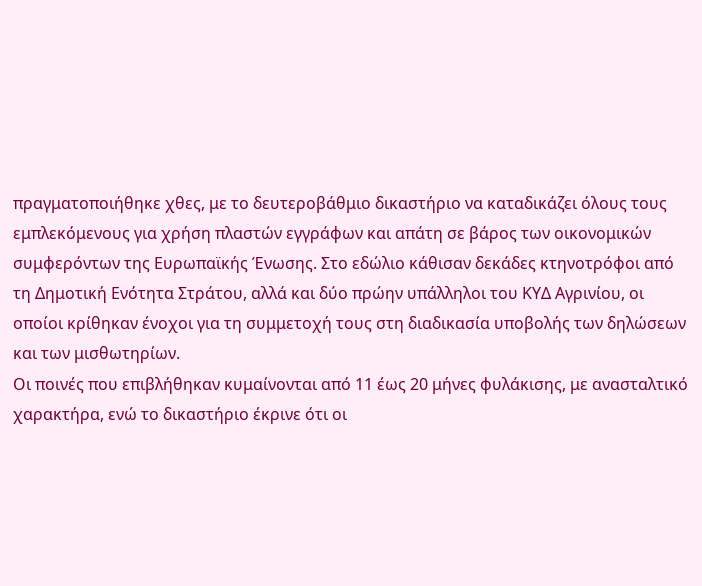πραγματοποιήθηκε χθες, με το δευτεροβάθμιο δικαστήριο να καταδικάζει όλους τους εμπλεκόμενους για χρήση πλαστών εγγράφων και απάτη σε βάρος των οικονομικών συμφερόντων της Ευρωπαϊκής Ένωσης. Στο εδώλιο κάθισαν δεκάδες κτηνοτρόφοι από τη Δημοτική Ενότητα Στράτου, αλλά και δύο πρώην υπάλληλοι του ΚΥΔ Αγρινίου, οι οποίοι κρίθηκαν ένοχοι για τη συμμετοχή τους στη διαδικασία υποβολής των δηλώσεων και των μισθωτηρίων.
Οι ποινές που επιβλήθηκαν κυμαίνονται από 11 έως 20 μήνες φυλάκισης, με ανασταλτικό χαρακτήρα, ενώ το δικαστήριο έκρινε ότι οι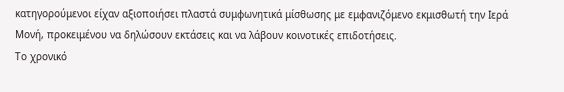κατηγορούμενοι είχαν αξιοποιήσει πλαστά συμφωνητικά μίσθωσης με εμφανιζόμενο εκμισθωτή την Ιερά Μονή, προκειμένου να δηλώσουν εκτάσεις και να λάβουν κοινοτικές επιδοτήσεις.
Το χρονικό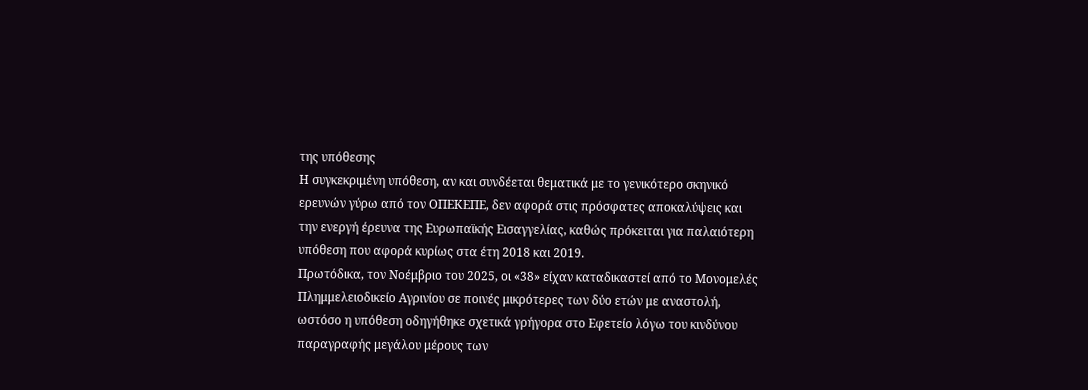της υπόθεσης
Η συγκεκριμένη υπόθεση, αν και συνδέεται θεματικά με το γενικότερο σκηνικό ερευνών γύρω από τον ΟΠΕΚΕΠΕ, δεν αφορά στις πρόσφατες αποκαλύψεις και την ενεργή έρευνα της Ευρωπαϊκής Εισαγγελίας, καθώς πρόκειται για παλαιότερη υπόθεση που αφορά κυρίως στα έτη 2018 και 2019.
Πρωτόδικα, τον Νοέμβριο του 2025, οι «38» είχαν καταδικαστεί από το Μονομελές Πλημμελειοδικείο Αγρινίου σε ποινές μικρότερες των δύο ετών με αναστολή, ωστόσο η υπόθεση οδηγήθηκε σχετικά γρήγορα στο Εφετείο λόγω του κινδύνου παραγραφής μεγάλου μέρους των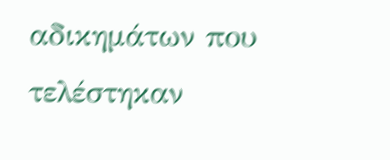αδικημάτων που τελέστηκαν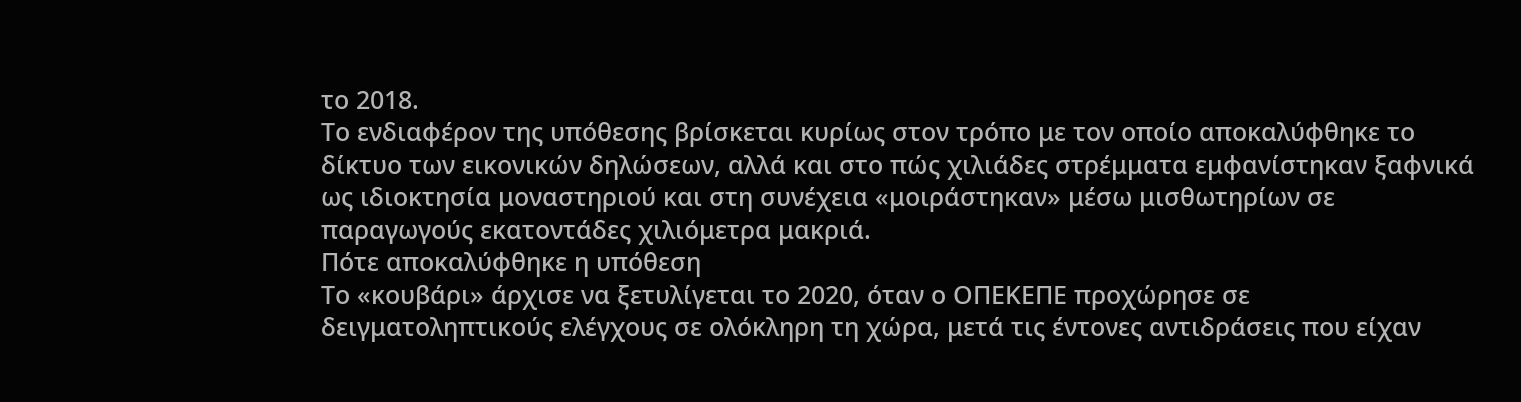το 2018.
Το ενδιαφέρον της υπόθεσης βρίσκεται κυρίως στον τρόπο με τον οποίο αποκαλύφθηκε το δίκτυο των εικονικών δηλώσεων, αλλά και στο πώς χιλιάδες στρέμματα εμφανίστηκαν ξαφνικά ως ιδιοκτησία μοναστηριού και στη συνέχεια «μοιράστηκαν» μέσω μισθωτηρίων σε παραγωγούς εκατοντάδες χιλιόμετρα μακριά.
Πότε αποκαλύφθηκε η υπόθεση
Το «κουβάρι» άρχισε να ξετυλίγεται το 2020, όταν ο ΟΠΕΚΕΠΕ προχώρησε σε δειγματοληπτικούς ελέγχους σε ολόκληρη τη χώρα, μετά τις έντονες αντιδράσεις που είχαν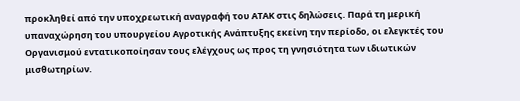προκληθεί από την υποχρεωτική αναγραφή του ΑΤΑΚ στις δηλώσεις. Παρά τη μερική υπαναχώρηση του υπουργείου Αγροτικής Ανάπτυξης εκείνη την περίοδο, οι ελεγκτές του Οργανισμού εντατικοποίησαν τους ελέγχους ως προς τη γνησιότητα των ιδιωτικών μισθωτηρίων.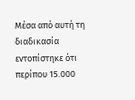Μέσα από αυτή τη διαδικασία εντοπίστηκε ότι περίπου 15.000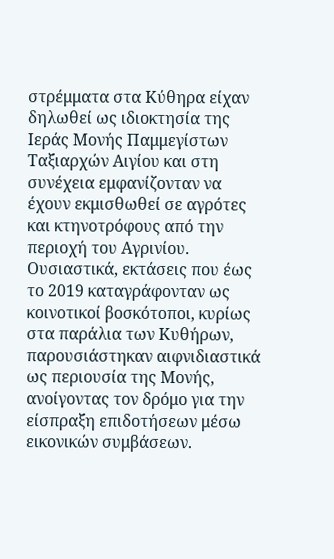στρέμματα στα Κύθηρα είχαν δηλωθεί ως ιδιοκτησία της Ιεράς Μονής Παμμεγίστων Ταξιαρχών Αιγίου και στη συνέχεια εμφανίζονταν να έχουν εκμισθωθεί σε αγρότες και κτηνοτρόφους από την περιοχή του Αγρινίου.
Ουσιαστικά, εκτάσεις που έως το 2019 καταγράφονταν ως κοινοτικοί βοσκότοποι, κυρίως στα παράλια των Κυθήρων, παρουσιάστηκαν αιφνιδιαστικά ως περιουσία της Μονής, ανοίγοντας τον δρόμο για την είσπραξη επιδοτήσεων μέσω εικονικών συμβάσεων.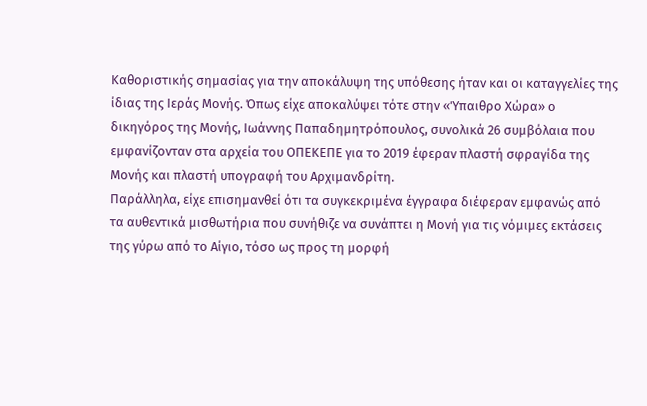Καθοριστικής σημασίας για την αποκάλυψη της υπόθεσης ήταν και οι καταγγελίες της ίδιας της Ιεράς Μονής. Όπως είχε αποκαλύψει τότε στην «Ύπαιθρο Χώρα» ο δικηγόρος της Μονής, Ιωάννης Παπαδημητρόπουλος, συνολικά 26 συμβόλαια που εμφανίζονταν στα αρχεία του ΟΠΕΚΕΠΕ για το 2019 έφεραν πλαστή σφραγίδα της Μονής και πλαστή υπογραφή του Αρχιμανδρίτη.
Παράλληλα, είχε επισημανθεί ότι τα συγκεκριμένα έγγραφα διέφεραν εμφανώς από τα αυθεντικά μισθωτήρια που συνήθιζε να συνάπτει η Μονή για τις νόμιμες εκτάσεις της γύρω από το Αίγιο, τόσο ως προς τη μορφή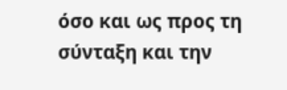όσο και ως προς τη σύνταξη και την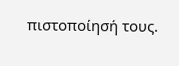πιστοποίησή τους.